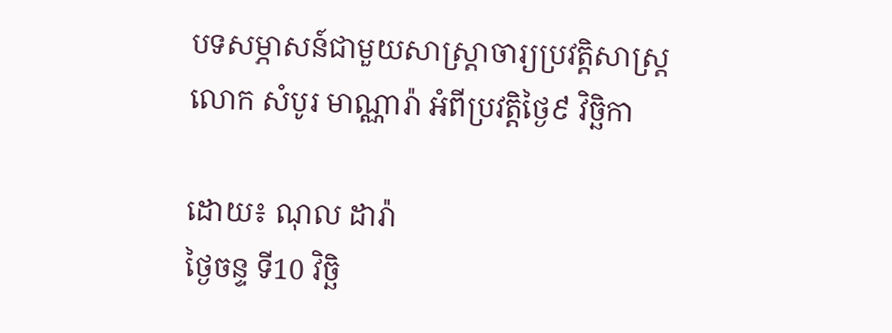បទសម្ភាសន៍ជាមួយសាស្ត្រាចារ្យប្រវត្តិសាស្ត្រ លោក សំបូរ មាណ្ណារ៉ា អំពីប្រវត្តិថ្ងៃ៩ វិច្ឆិកា

ដោយ៖ ណុល ដារ៉ា
ថ្ងៃចន្ទ ទី10 វិច្ឆិ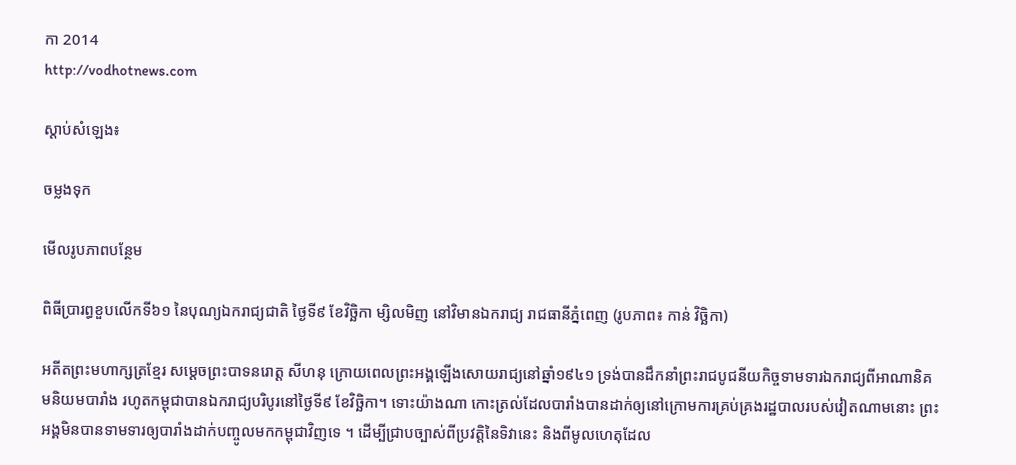កា 2014
http://vodhotnews.com

ស្តាប់សំឡេង៖

ចម្លងទុក

មើលរូបភាពបន្ថែម

ពិធីប្រារព្ធខួបលើកទី៦១ នៃបុណ្យឯករាជ្យជាតិ ថ្ងៃទី៩ ខែវិច្ឆិកា ម្សិលមិញ នៅវិមានឯករាជ្យ រាជធានីភ្នំពេញ (រូបភាព៖ កាន់ វិច្ឆិកា)

អតីតព្រះមហាក្សត្រខ្មែរ សម្ដេចព្រះបាទនរោត្ត សីហនុ ក្រោយពេលព្រះអង្គឡើងសោយរាជ្យនៅឆ្នាំ១៩៤១ ទ្រង់បានដឹកនាំព្រះរាជបូជនីយកិច្ចទាមទារឯករាជ្យពីអាណានិគមនិយមបារាំង រហូតកម្ពុជាបានឯករាជ្យបរិបូរនៅថ្ងៃទី៩ ខែវិច្ឆិកា។ ទោះយ៉ាងណា កោះត្រល់ដែលបារាំងបានដាក់ឲ្យនៅក្រោមការគ្រប់គ្រងរដ្ឋបាលរបស់វៀតណាមនោះ ព្រះអង្គមិនបានទាមទារឲ្យបារាំងដាក់បញ្ចូលមកកម្ពុជាវិញទេ ។ ដើម្បីជ្រាបច្បាស់ពីប្រវត្តិនៃទិវានេះ និងពីមូលហេតុដែល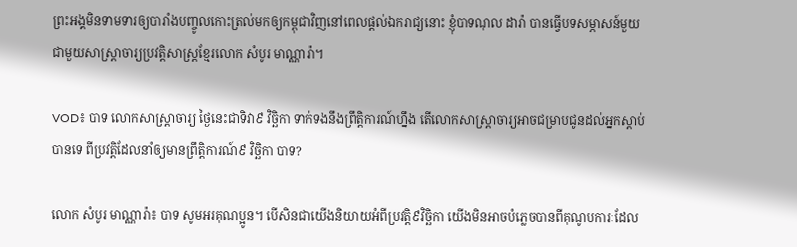ព្រះអង្គមិនទាមទារឲ្យបារាំងបញ្ចូលកោះត្រល់មកឲ្យកម្ពុជាវិញនៅពេលផ្ដល់ឯករាជ្យនោះ ខ្ញុំបាទណុល ដារ៉ា បានធ្វើបទសម្ភាសន៍មួយជាមួយសាស្ត្រាចារ្យប្រវត្តិសាស្ត្រខ្មែរលោក សំបូរ មាណ្ណារ៉ា។

VOD៖ បាទ លោកសាស្ត្រាចារ្យ ថ្ងៃនេះជាទិវា៩ វិច្ឆិកា ទាក់ទងនឹងព្រឹត្តិការណ៍ហ្នឹង តើលោកសាស្ត្រាចារ្យអាចជម្រាបជូនដល់អ្នកស្ដាប់បានទេ ពីប្រវត្តិដែលនាំឲ្យមានព្រឹត្តិការណ៍៩ វិច្ឆិកា បាទ?

លោក សំបូរ មាណ្ណារ៉ា៖ បាទ សូមអរគុណប្អូន។ បើសិនជាយើងនិយាយអំពីប្រវត្តិ៩វិច្ឆិកា យើងមិនអាចបំភ្លេចបានពីគុណូបការៈដែល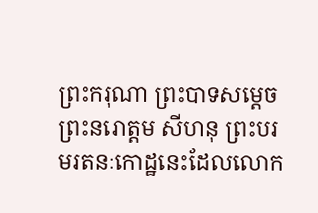ព្រះករុណា ព្រះបាទសម្ដេចព្រះនរោត្តម សីហនុ ព្រះបរមរតនៈកោដ្ឋនេះដែលលោក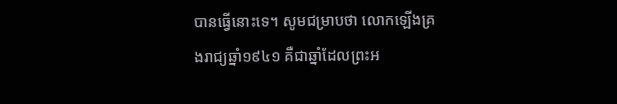បានធ្វើនោះទេ។ សូមជម្រាបថា លោកឡើងគ្រងរាជ្យឆ្នាំ១៩៤១ គឺជាឆ្នាំដែលព្រះអ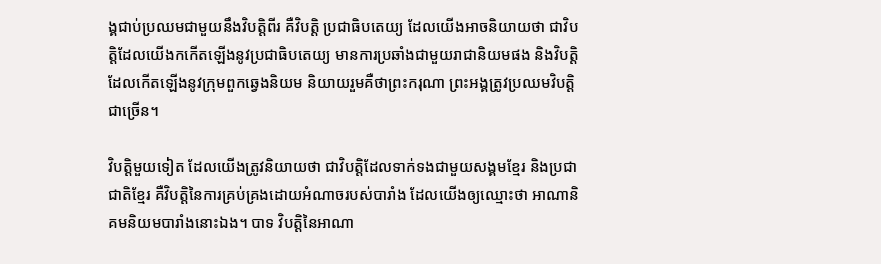ង្គជាប់ប្រឈមជាមួយនឹងវិបត្តិពីរ គឺវិបត្តិ ប្រជាធិបតេយ្យ ដែលយើងអាចនិយាយថា ជាវិបត្តិដែលយើងកកើតឡើងនូវប្រជាធិបតេយ្យ មានការប្រឆាំងជាមួយរាជានិយមផង និងវិបត្តិដែលកើតឡើងនូវក្រុមពួកឆ្វេងនិយម និយាយរួមគឺថាព្រះករុណា ព្រះអង្គត្រូវប្រឈមវិបត្តិជាច្រើន។

វិបត្តិមួយទៀត ដែលយើងត្រូវនិយាយថា ជាវិបត្តិដែលទាក់ទងជាមួយសង្គមខ្មែរ និងប្រជាជាតិខ្មែរ គឺវិបត្តិនៃការគ្រប់គ្រងដោយអំណាចរបស់បារាំង ដែលយើងឲ្យឈ្មោះថា អាណានិគមនិយមបារាំងនោះឯង។ បាទ វិបត្តិនៃអាណា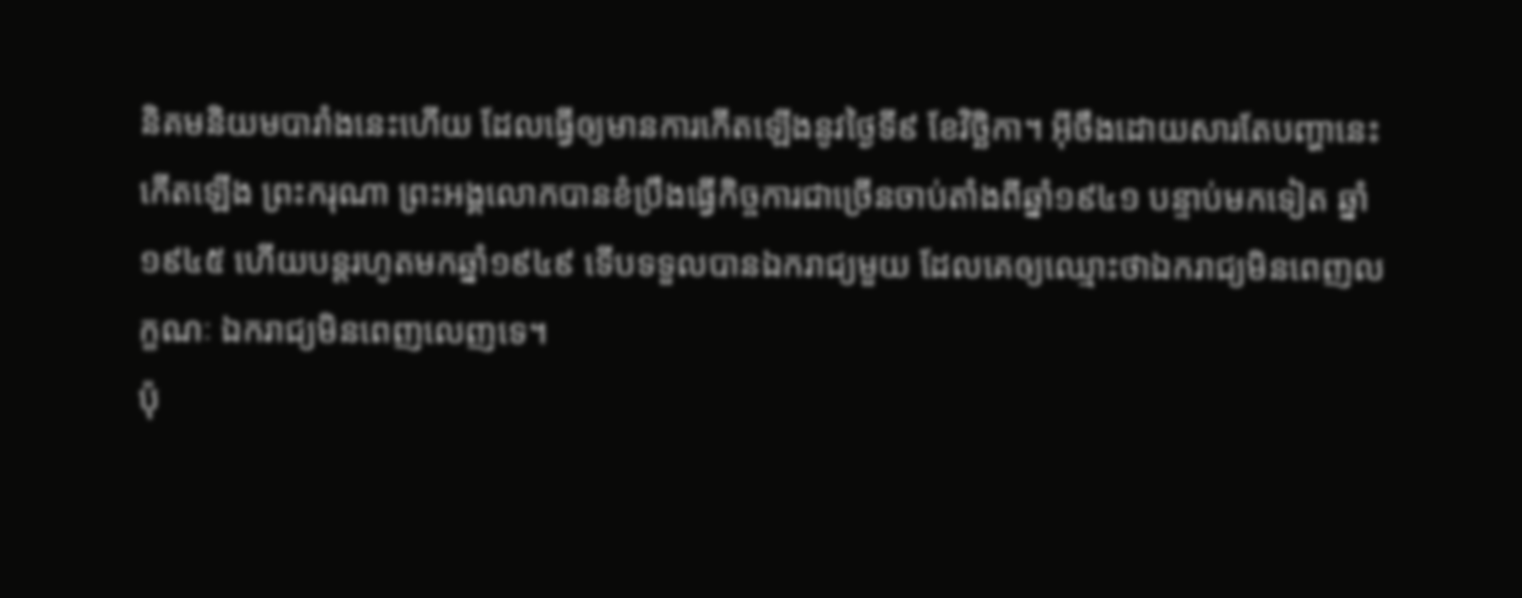និគមនិយមបារាំងនេះហើយ ដែលធ្វើឲ្យមានការកើតឡើងនូវថ្ងៃទី៩ ខែវិច្ឆិកា។ អ៊‍ីចឹងដោយសារតែបញ្ហានេះកើតឡើង ព្រះករុណា ព្រះអង្គលោកបានខំប្រឹងធ្វើកិច្ចការជាច្រើនចាប់តាំងពីឆ្នាំ១៩៤១ បន្ទាប់មកទៀត ឆ្នាំ១៩៤៥ ហើយបន្តរហូតមកឆ្នាំ១៩៤៩ ទើបទទួលបានឯករាជ្យមួយ ដែលគេឲ្យឈ្មោះថាឯករាជ្យមិនពេញលក្ខណៈ ឯករាជ្យមិនពេញលេញទេ។
ប៉ុ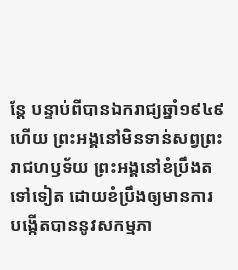ន្តែ បន្ទាប់ពីបានឯករាជ្យឆ្នាំ១៩៤៩ហើយ ព្រះអង្គនៅមិនទាន់សព្វព្រះរាជហឫទ័យ ព្រះអង្គនៅខំប្រឹងតទៅទៀត ដោយខំប្រឹងឲ្យមានការ បង្កើតបាននូវសកម្មភា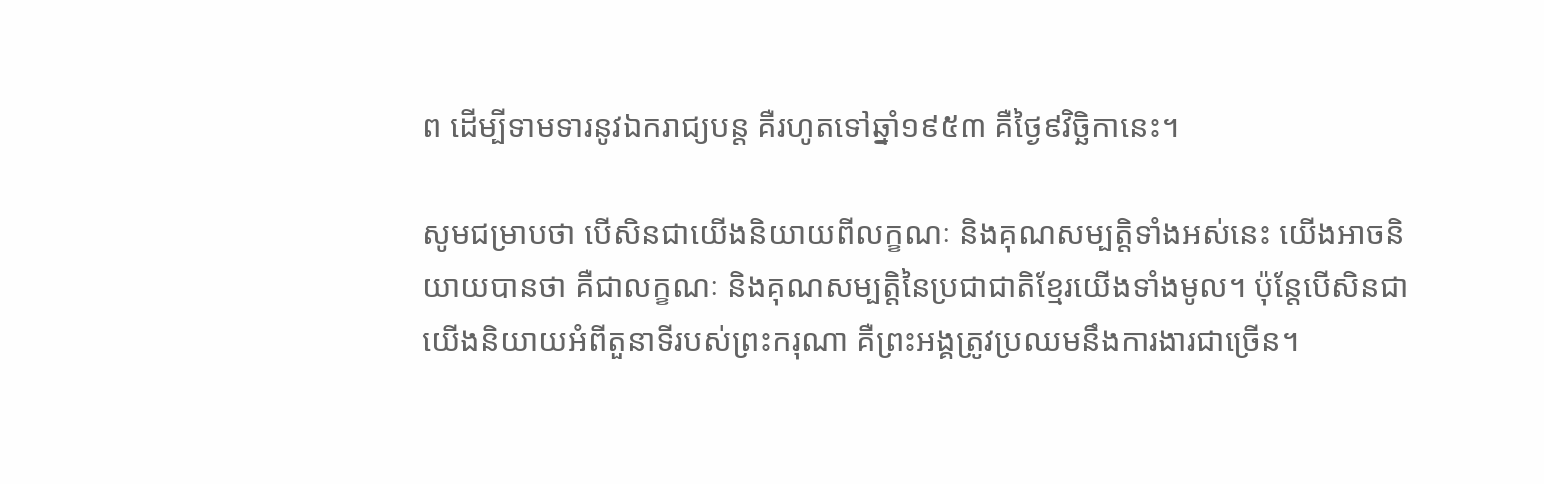ព ដើម្បីទាមទារនូវឯករាជ្យបន្ត គឺរហូតទៅឆ្នាំ១៩៥៣ គឺថ្ងៃ៩វិច្ឆិកានេះ។

សូមជម្រាបថា បើសិនជាយើងនិយាយពីលក្ខណៈ និងគុណសម្បត្តិទាំងអស់នេះ យើងអាចនិយាយបានថា គឺជាលក្ខណៈ និងគុណសម្បត្តិនៃប្រជាជាតិខ្មែរយើងទាំងមូល។ ប៉ុន្តែបើសិនជាយើងនិយាយអំពីតួនាទីរបស់ព្រះករុណា គឺព្រះអង្គត្រូវប្រឈមនឹងការងារជាច្រើន។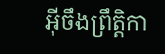អ៊‍ីចឹងព្រឹត្តិកា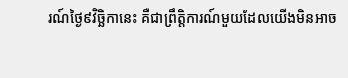រណ៍ថ្ងៃ៩វិច្ឆិកានេះ គឺជាព្រឹត្តិការណ៍មួយដែលយើងមិនអាច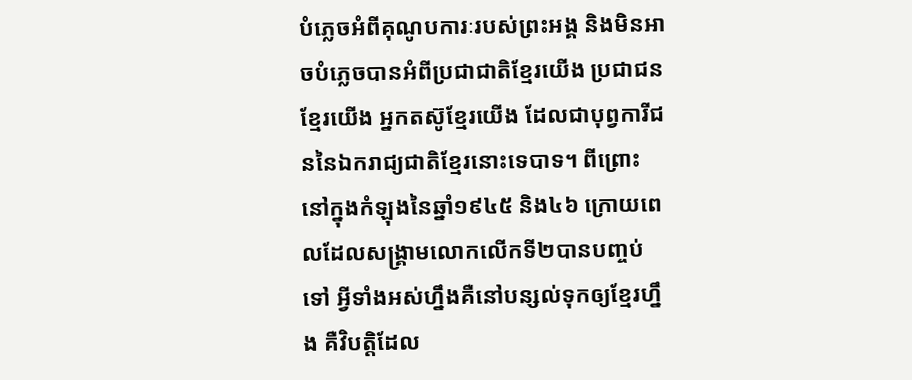បំភ្លេចអំពីគុណូបការៈរបស់ព្រះអង្គ និងមិនអាចបំភ្លេចបានអំពីប្រជាជាតិខ្មែរយើង ប្រជាជនខ្មែរយើង អ្នកតស៊ូខ្មែរយើង ដែលជាបុព្វការីជននៃឯករាជ្យជាតិខ្មែរនោះទេបាទ។ ពីព្រោះនៅក្នុងកំឡុងនៃឆ្នាំ១៩៤៥ និង៤៦ ក្រោយពេលដែលសង្គ្រាមលោកលើកទី២បានបញ្ចប់ទៅ អ្វីទាំងអស់ហ្នឹងគឺនៅបន្សល់ទុកឲ្យខ្មែរហ្នឹង គឺវិបត្តិដែល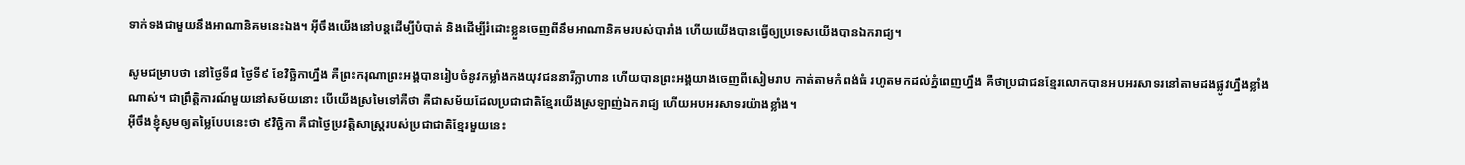ទាក់ទងជាមួយនឹងអាណានិគមនេះឯង។ អ៊‍ីចឹងយើងនៅបន្តដើម្បីបំបាត់ និងដើម្បីរំដោះខ្លួនចេញពីនឹមអាណានិគមរបស់បារាំង ហើយយើងបានធ្វើឲ្យប្រទេសយើងបានឯករាជ្យ។

សូមជម្រាបថា នៅថ្ងៃទី៨ ថ្ងៃទី៩ ខែវិច្ឆិកាហ្នឹង គឺព្រះករុណាព្រះអង្គបានរៀបចំនូវកម្លាំងកងយុវជននារីក្លាហាន ហើយបានព្រះអង្គយាងចេញពីសៀមរាប កាត់តាមកំពង់ធំ រហូតមកដល់ភ្នំពេញហ្នឹង គឺថាប្រជាជនខ្មែរលោកបានអបអរសាទរនៅតាមដងផ្លូវហ្នឹងខ្លាំងណាស់។ ជាព្រឹត្តិការណ៍មួយនៅសម័យនោះ បើយើងស្រមៃទៅគឺថា គឺជាសម័យដែលប្រជាជាតិខ្មែរយើងស្រឡាញ់ឯករាជ្យ ហើយអបអរសាទរយ៉ាងខ្លាំង។
អ៊‍ីចឹងខ្ញុំសូមឲ្យតម្លៃបែបនេះថា ៩វិច្ឆិកា គឺជាថ្ងៃប្រវត្តិសាស្ត្ររបស់ប្រជាជាតិខ្មែរមួយនេះ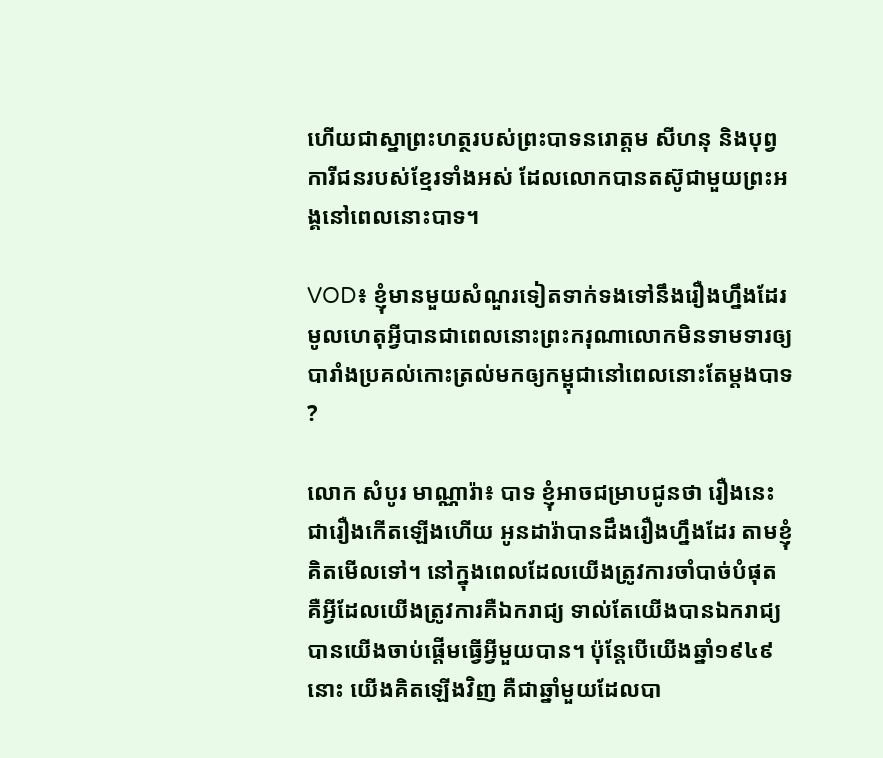ហើយជាស្នាព្រះហត្ថរបស់ព្រះបាទនរោត្តម សីហនុ និងបុព្វការីជនរបស់ខ្មែរទាំងអស់ ដែលលោកបានតស៊ូជាមួយព្រះអង្គនៅពេលនោះបាទ។

VOD៖ ខ្ញុំមានមួយសំណួរទៀតទាក់ទងទៅនឹងរឿងហ្នឹងដែរ មូលហេតុអ្វីបានជាពេលនោះព្រះករុណាលោកមិនទាមទារឲ្យបារាំងប្រគល់កោះត្រល់មកឲ្យកម្ពុជានៅពេលនោះតែម្ដងបាទ?

លោក សំបូរ មាណ្ណារ៉ា៖ បាទ ខ្ញុំអាចជម្រាបជូនថា រឿងនេះជារឿងកើតឡើងហើយ អូនដារ៉ាបានដឹងរឿងហ្នឹងដែរ តាមខ្ញុំគិតមើលទៅ។ នៅក្នុងពេលដែលយើងត្រូវការចាំបាច់បំផុត គឺអ្វីដែលយើងត្រូវការគឺឯករាជ្យ ទាល់តែយើងបានឯករាជ្យបានយើងចាប់ផ្ដើមធ្វើអ្វីមួយបាន។ ប៉ុន្តែបើយើងឆ្នាំ១៩៤៩នោះ យើងគិតឡើងវិញ គឺជាឆ្នាំមួយដែលបា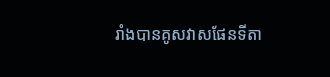រាំងបានគូសវាសផែនទីតា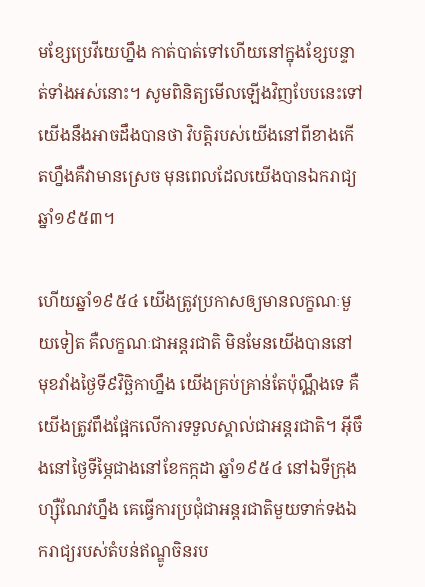មខ្សែប្រេវីយេហ្នឹង កាត់បាត់ទៅហើយនៅក្នុងខ្សែបន្ទាត់ទាំងអស់នោះ។ សូមពិនិត្យមើលឡើងវិញបែបនេះទៅ យើងនឹងអាចដឹងបានថា វិបត្តិរបស់យើងនៅពីខាងកើតហ្នឹងគឺវាមានស្រេច មុនពេលដែលយើងបានឯករាជ្យឆ្នាំ១៩៥៣។

ហើយឆ្នាំ១៩៥៤ យើងត្រូវប្រកាសឲ្យមានលក្ខណៈមួយទៀត គឺលក្ខណៈជាអន្តរជាតិ មិនមែនយើងបាននៅមុខវាំងថ្ងៃទី៩វិច្ឆិកាហ្នឹង យើងគ្រប់គ្រាន់តែប៉ុណ្ណឹងទេ គឺយើងត្រូវពឹងផ្អែកលើការទទួលស្គាល់ជាអន្តរជាតិ។ អ៊‍ីចឹងនៅថ្ងៃទីម្ភៃជាងនៅខែកក្កដា ឆ្នាំ១៩៥៤ នៅឯទីក្រុងហ្ស៊ឺណែវហ្នឹង គេធ្វើការប្រជុំជាអន្តរជាតិមួយទាក់ទងឯករាជ្យរបស់តំបន់ឥណ្ឌូចិនរប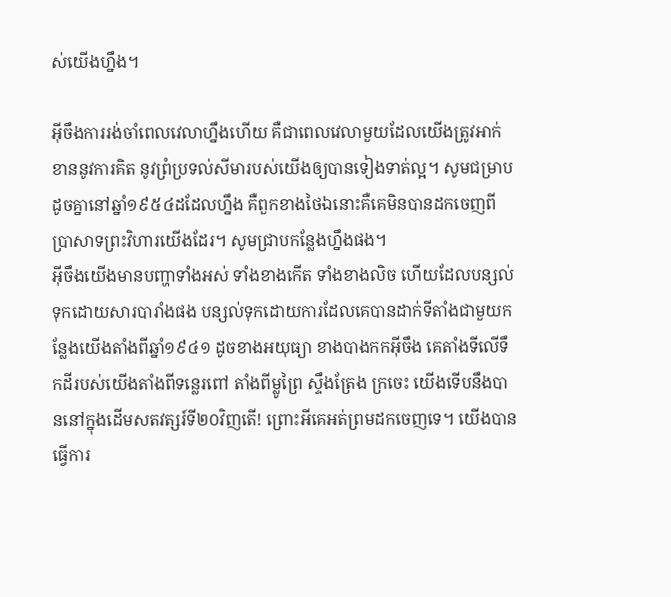ស់យើងហ្នឹង។

អ៊‍ីចឹងការរង់ចាំពេលវេលាហ្នឹងហើយ គឺជាពេលវេលាមួយដែលយើងត្រូវអាក់ខាននូវការគិត នូវព្រំប្រទល់សីមារបស់យើងឲ្យបានទៀងទាត់ល្អ។ សូមជម្រាបដូចគ្នានៅឆ្នាំ១៩៥៤ដដែលហ្នឹង គឺពួកខាងថៃឯនោះគឺគេមិនបានដកចេញពីប្រាសាទព្រះវិហារយើងដែរ។ សូមជ្រាបកន្លែងហ្នឹងផង។
អ៊‍ីចឹងយើងមានបញ្ហាទាំងអស់ ទាំងខាងកើត ទាំងខាងលិច ហើយដែលបន្សល់ទុកដោយសារបារាំងផង បន្សល់ទុកដោយការដែលគេបានដាក់ទីតាំងជាមួយកន្លែងយើងតាំងពីឆ្នាំ១៩៤១ ដូចខាងអយុធ្យា ខាងបាងកកអ៊‍ីចឹង គេតាំងទីលើទឹកដីរបស់យើងតាំងពីទន្លេរពៅ តាំងពីម្លូព្រៃ ស្ទឹងត្រែង ក្រចេះ យើងទើបនឹងបាននៅក្នុងដើមសតវត្សរ៍ទី២០វិញតើ! ព្រោះអីគេអត់ព្រមដកចេញទេ។ យើងបានធ្វើការ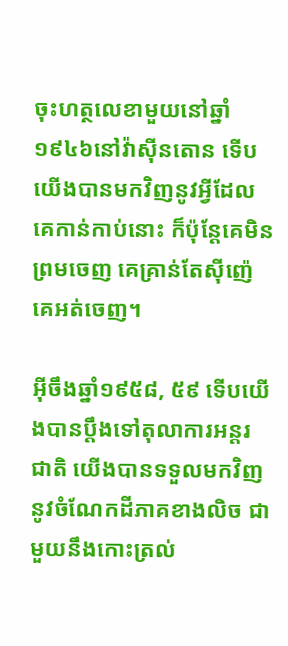ចុះហត្ថលេខាមួយនៅឆ្នាំ១៩៤៦នៅវ៉ាស៊ីនតោន ទើបយើងបានមកវិញនូវអ្វីដែលគេកាន់កាប់នោះ ក៏ប៉ុន្តែគេមិនព្រមចេញ គេគ្រាន់តែស៊ីញ៉េ គេអត់ចេញ។

អ៊‍ីចឹងឆ្នាំ១៩៥៨, ៥៩ ទើបយើងបានប្ដឹងទៅតុលាការអន្តរជាតិ យើងបានទទួលមកវិញនូវចំណែកដីភាគខាងលិច ជាមួយនឹងកោះត្រល់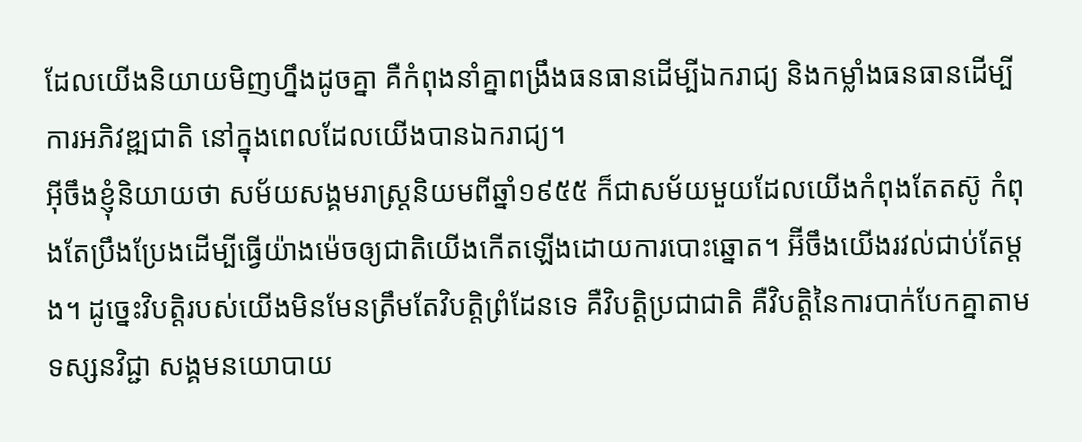ដែលយើងនិយាយមិញហ្នឹងដូចគ្នា គឺកំពុងនាំគ្នាពង្រឹងធនធានដើម្បីឯករាជ្យ និងកម្លាំងធនធានដើម្បីការអភិវឌ្ឍជាតិ នៅក្នុងពេលដែលយើងបានឯករាជ្យ។
អ៊‍ីចឹងខ្ញុំនិយាយថា សម័យសង្គមរាស្ត្រនិយមពីឆ្នាំ១៩៥៥ ក៏ជាសម័យមួយដែលយើងកំពុងតែតស៊ូ កំពុងតែប្រឹងប្រែងដើម្បីធ្វើយ៉ាងម៉េចឲ្យជាតិយើងកើតឡើងដោយការបោះឆ្នោត។ អ៊‌ីចឹងយើងរវល់ជាប់តែម្ដង។ ដូច្នេះវិបត្តិរបស់យើងមិនមែនត្រឹមតែវិបត្តិព្រំដែនទេ គឺវិបត្តិប្រជាជាតិ គឺវិបត្តិនៃការបាក់បែកគ្នាតាមទស្សនវិជ្ជា សង្គមនយោបាយ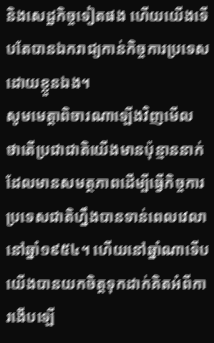និងសេដ្ឋកិច្ចទៀតផង ហើយយើងទើបតែបានឯករាជ្យកាន់កិច្ចការប្រទេសដោយខ្លួនឯង។
សូមមេត្តាពិចារណាឡើងវិញមើល ថាតើប្រជាជាតិយើងមានប៉ុន្មាននាក់ ដែលមានសមត្ថភាពដើម្បីធ្វើកិច្ចការប្រទេសជាតិហ្នឹងបានទាន់ពេលវេលានៅឆ្នាំ១៩៥៤។ ហើយនៅឆ្នាំណាទើបយើងបានយកចិត្តទុកដាក់គិតអំពីការងើបឡើ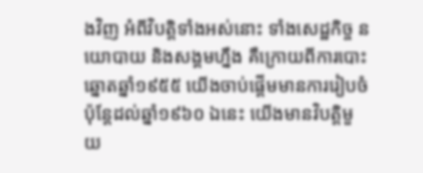ងវិញ អំពីវិបត្តិទាំងអស់នោះ ទាំងសេដ្ឋកិច្ច នយោបាយ និងសង្គមហ្នឹង គឺក្រោយពីការបោះឆ្នោតឆ្នាំ១៩៥៥ យើងចាប់ផ្ដើមមានការរៀបចំ ប៉ុន្តែដល់ឆ្នាំ១៩៦០ ឯនេះ យើងមានវិបត្តិមួយ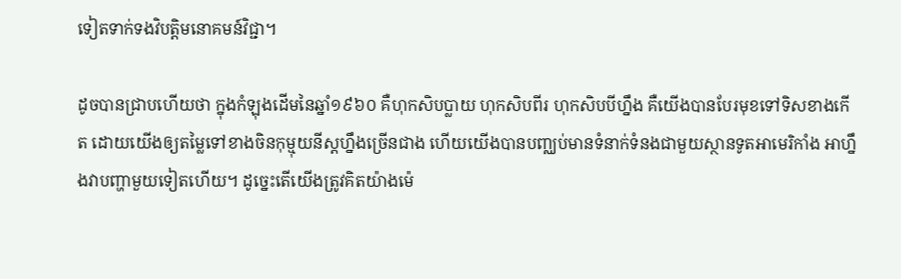ទៀតទាក់ទងវិបត្តិមនោគមន៍វិជ្ជា។

ដូចបានជ្រាបហើយថា ក្នុងកំឡុងដើមនៃឆ្នាំ១៩៦០ គឺហុកសិបប្លាយ ហុកសិបពីរ ហុកសិបបីហ្នឹង គឺយើងបានបែរមុខទៅទិសខាងកើត ដោយយើងឲ្យតម្លៃទៅខាងចិនកុម្មុយនីស្តហ្នឹងច្រើនជាង ហើយយើងបានបញ្ឈប់មានទំនាក់ទំនងជាមួយស្ថានទូតអាមេរិកាំង អាហ្នឹងវាបញ្ហាមួយទៀតហើយ។ ដូច្នេះតើយើងត្រូវគិតយ៉ាងម៉េ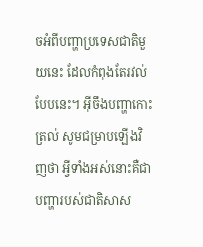ចអំពីបញ្ហាប្រទេសជាតិមួយនេះ ដែលកំពុងតែរវល់បែបនេះ។ អ៊‍ីចឹងបញ្ហាកោះត្រល់ សូមជម្រាបឡើងវិញថា អ្វីទាំងអស់នោះគឺជាបញ្ហារបស់ជាតិសាស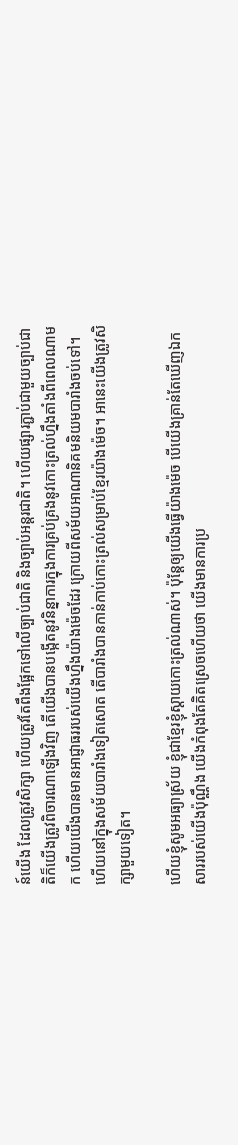ន៍យើង ដែលត្រូវសិក្សា ហើយត្រូវតែពឹងផ្អែកទៅលើច្បាប់ជាតិ និងច្បាប់អន្តរជាតិ។ ហើយផ្សារភ្ជាប់ជាមួយច្បាប់ជាតិក៏យើងត្រូវពិចារណាឡើងវិញ តើយើងបានបង្កើតនូវនិន្នាការក្នុងការគ្រប់គ្រងនូវកោះត្រល់ហ្នឹងតាំងពីពេលណាមក ហើយយើងបានមានអាជ្ញាធររបស់យើងហ្នឹងយ៉ាងម៉េចដែរ ក្រោយពីសម័យអាណានិគមនិយមបារាំងចប់ទៅ។ ហើយនៅក្នុងសម័យបារាំងទៀតសោត តើបារាំងបានកាន់កាប់កោះត្រល់សម្រាប់ខ្មែរយ៉ាងម៉េច។ អានេះយើងត្រូវសិក្សាមួយទៀត។

ហើយខ្ញុំសូមអធ្យាស្រ័យ ខ្ញុំជាខ្មែរខ្ញុំស្ដាយកោះត្រល់ណាស់។ ប៉ុន្តែឲ្យយើងធ្វើយ៉ាងម៉េច បើយើងគ្រាន់តែឃើញឯកសាររបស់យើងប៉ុណ្ណឹង យើងកំពុងតែគិតស្រេចហើយថា យើងមានការប្រ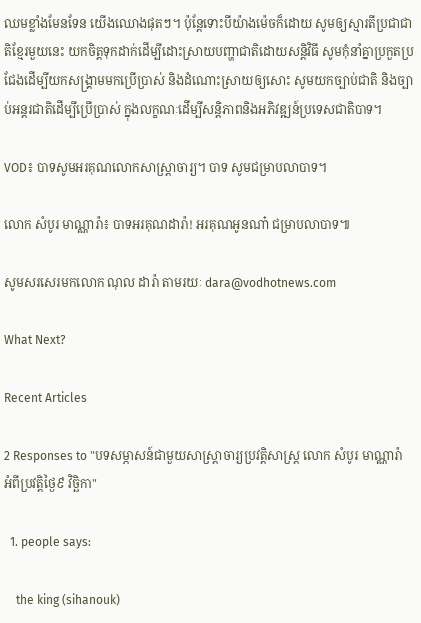ឈមខ្លាំងមែនទែន យើងឈោងផុតៗ។ ប៉ុន្តែទោះបីយ៉ាងម៉េចក៏ដោយ សូមឲ្យស្មារតីប្រជាជាតិខ្មែរមួយនេះ យកចិត្តទុកដាក់ដើម្បីដោះស្រាយបញ្ហាជាតិដោយសន្តិវិធី សូមកុំនាំគ្នាប្រកួតប្រជែងដើម្បីយកសង្គ្រាមមកប្រើប្រាស់ និងដំណោះស្រាយឲ្យសោះ សូមយកច្បាប់ជាតិ និងច្បាប់អន្តរជាតិដើម្បីប្រើប្រាស់ ក្នុងលក្ខណៈដើម្បីសន្តិភាពនិងអភិវឌ្ឍន៍ប្រទេសជាតិបាទ។

VOD៖ បាទសូមអរគុណលោកសាស្ត្រាចារ្យ។ បាទ សូមជម្រាបលាបាទ។

លោក សំបូរ មាណ្ណារ៉ា៖ បាទអរគុណដារ៉ា! អរគុណអូនណា៎ ជម្រាបលាបាទ៕

សូមសរសេរមកលោក ណុល ដារ៉ា តាមរយៈ dara@vodhotnews.com

What Next?

Recent Articles

2 Responses to "បទសម្ភាសន៍ជាមួយសាស្ត្រាចារ្យប្រវត្តិសាស្ត្រ លោក សំបូរ មាណ្ណារ៉ា អំពីប្រវត្តិថ្ងៃ៩ វិច្ឆិកា"

  1. people says:

    the king (sihanouk)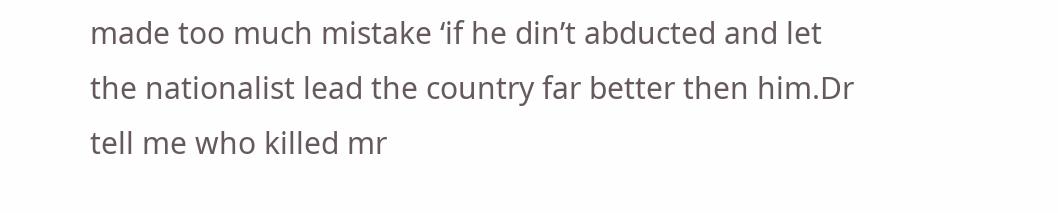made too much mistake ‘if he din’t abducted and let the nationalist lead the country far better then him.Dr tell me who killed mr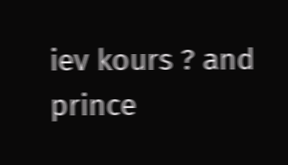iev kours ? and prince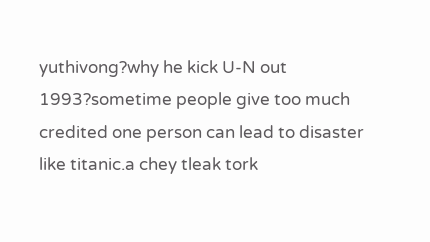yuthivong?why he kick U-N out 1993?sometime people give too much credited one person can lead to disaster like titanic.a chey tleak tork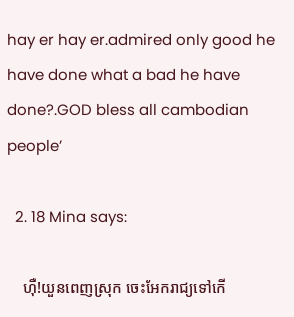hay er hay er.admired only good he have done what a bad he have done?.GOD bless all cambodian people’

  2. 18 Mina says:

    ហុឺ!យួនពេញស្រុក ចេះអែករាជ្យទៅកើ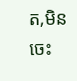ត,មិនចេះ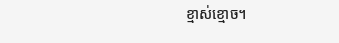ខ្មាស់ខ្មោច។